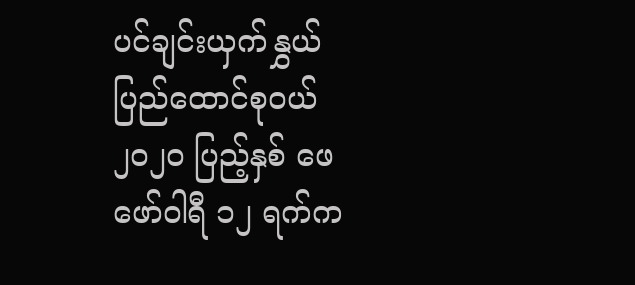ပင်ချင်းယှက်နွှယ် ပြည်ထောင်စုဝယ်
၂၀၂၀ ပြည့်နှစ် ဖေဖော်ဝါရီ ၁၂ ရက်က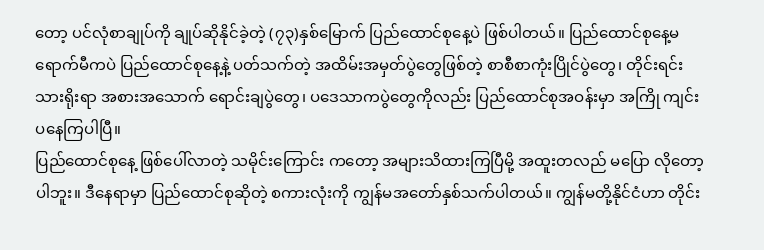တော့ ပင်လုံစာချုပ်ကို ချုပ်ဆိုနိုင်ခဲ့တဲ့ (၇၃)နှစ်မြောက် ပြည်ထောင်စုနေ့ပဲ ဖြစ်ပါတယ်။ ပြည်ထောင်စုနေ့မရောက်မီကပဲ ပြည်ထောင်စုနေ့နဲ့ ပတ်သက်တဲ့ အထိမ်းအမှတ်ပွဲတွေဖြစ်တဲ့ စာစီစာကုံးပြိုင်ပွဲတွေ၊ တိုင်းရင်းသားရိုးရာ အစားအသောက် ရောင်းချပွဲတွေ၊ ပဒေသာကပွဲတွေကိုလည်း ပြည်ထောင်စုအဝန်းမှာ အကြို ကျင်းပနေကြပါပြီ။
ပြည်ထောင်စုနေ့ ဖြစ်ပေါ်လာတဲ့ သမိုင်းကြောင်း ကတော့ အများသိထားကြပြီမို့ အထူးတလည် မပြော လိုတော့ပါဘူး။ ဒီနေရာမှာ ပြည်ထောင်စုဆိုတဲ့ စကားလုံးကို ကျွန်မအတော်နှစ်သက်ပါတယ်။ ကျွန်မတို့နိုင်ငံဟာ တိုင်း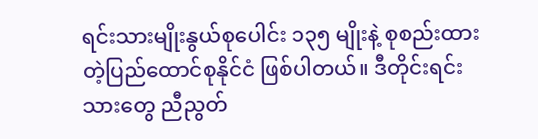ရင်းသားမျိုးနွယ်စုပေါင်း ၁၃၅ မျိုးနဲ့ စုစည်းထား တဲ့ပြည်ထောင်စုနိုင်ငံ ဖြစ်ပါတယ်။ ဒီတိုင်းရင်းသားတွေ ညီညွတ်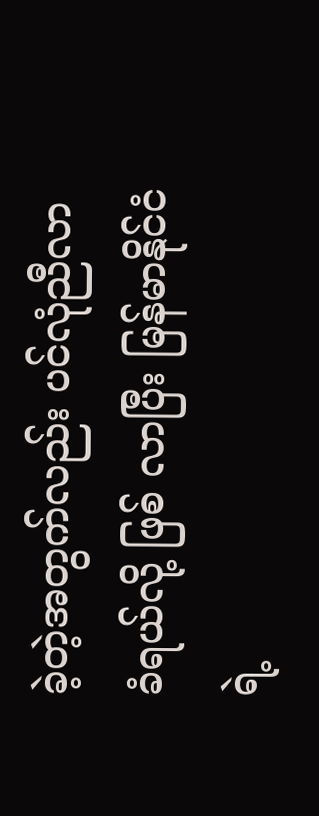ခဲ့တဲ့အတွက်လည်း ပင်လုံညီလာခံရယ်လို့ ဖြစ် လာပြီး မြန်မာနိုင်ငံရဲ့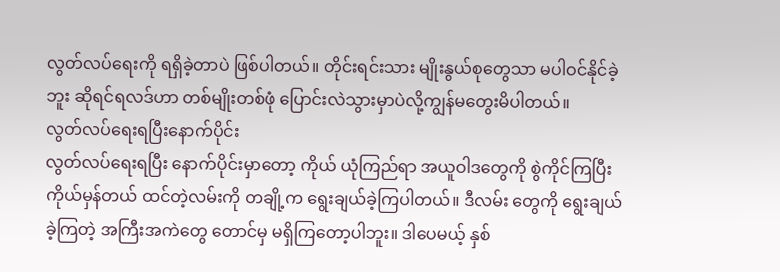လွတ်လပ်ရေးကို ရရှိခဲ့တာပဲ ဖြစ်ပါတယ်။ တိုင်းရင်းသား မျိုးနွယ်စုတွေသာ မပါဝင်နိုင်ခဲ့ဘူး ဆိုရင်ရလဒ်ဟာ တစ်မျိုးတစ်ဖုံ ပြောင်းလဲသွားမှာပဲလို့ကျွန်မတွေးမိပါတယ်။
လွတ်လပ်ရေးရပြီးနောက်ပိုင်း
လွတ်လပ်ရေးရပြီး နောက်ပိုင်းမှာတော့ ကိုယ် ယုံကြည်ရာ အယူဝါဒတွေကို စွဲကိုင်ကြပြီး ကိုယ်မှန်တယ် ထင်တဲ့လမ်းကို တချို့က ရွေးချယ်ခဲ့ကြပါတယ်။ ဒီလမ်း တွေကို ရွေးချယ်ခဲ့ကြတဲ့ အကြီးအကဲတွေ တောင်မှ မရှိကြတော့ပါဘူး။ ဒါပေမယ့် နှစ်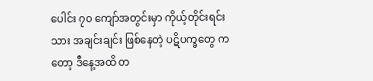ပေါင်း ၇၀ ကျော်အတွင်းမှာ ကိုယ့်တိုင်းရင်းသား အချင်းချင်း ဖြစ်နေတဲ့ ပဋိပက္ခတွေ ကတော့ ဒီနေ့အထိ တ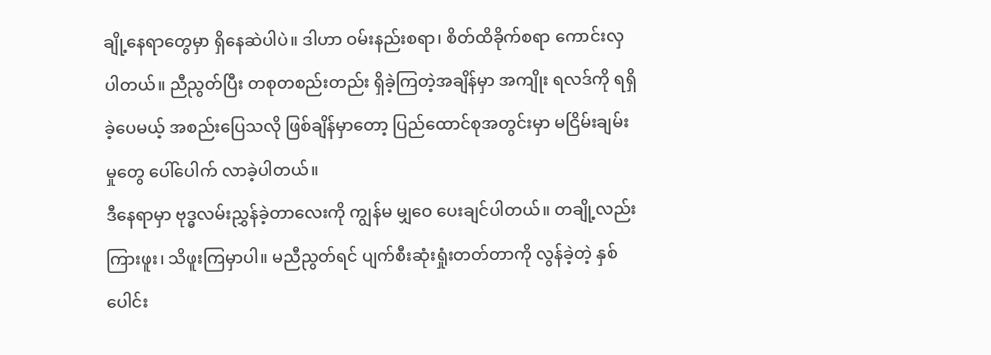ချို့နေရာတွေမှာ ရှိနေဆဲပါပဲ။ ဒါဟာ ဝမ်းနည်းစရာ၊ စိတ်ထိခိုက်စရာ ကောင်းလှပါတယ်။ ညီညွတ်ပြီး တစုတစည်းတည်း ရှိခဲ့ကြတဲ့အချိန်မှာ အကျိုး ရလဒ်ကို ရရှိခဲ့ပေမယ့် အစည်းပြေသလို ဖြစ်ချိန်မှာတော့ ပြည်ထောင်စုအတွင်းမှာ မငြိမ်းချမ်းမှုတွေ ပေါ်ပေါက် လာခဲ့ပါတယ်။
ဒီနေရာမှာ ဗုဒ္ဓလမ်းညွှန်ခဲ့တာလေးကို ကျွန်မ မျှဝေ ပေးချင်ပါတယ်။ တချို့လည်း ကြားဖူး၊ သိဖူးကြမှာပါ။ မညီညွတ်ရင် ပျက်စီးဆုံးရှုံးတတ်တာကို လွန်ခဲ့တဲ့ နှစ်ပေါင်း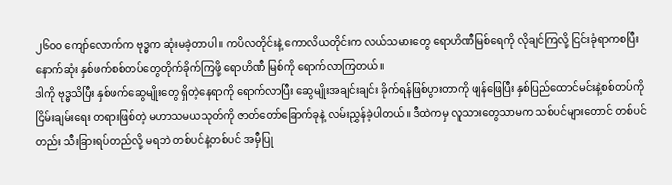၂၆၀၀ ကျော်လောက်က ဗုဒ္ဓက ဆုံးမခဲ့တာပါ။ ကပိလတိုင်းနဲ့ ကောလိယတိုင်းက လယ်သမားတွေ ရောဟိဏီမြစ်ရေကို လိုချင်ကြလို့ ငြင်းခုံရာကစပြီး နောက်ဆုံး နှစ်ဖက်စစ်တပ်တွေတိုက်ခိုက်ကြဖို့ ရောဟိဏီ မြစ်ကို ရောက်လာကြတယ်။
ဒါကို ဗုဒ္ဓသိပြီး နှစ်ဖက်ဆွေမျိုးတွေ ရှိတဲ့နေရာကို ရောက်လာပြီး ဆွေမျိုးအချင်းချင်း ခိုက်ရန်ဖြစ်ပွားတာကို ဖျန်ဖြေပြီး နှစ်ပြည်ထောင်မင်းနဲ့စစ်တပ်ကို ငြိမ်းချမ်းရေး တရားဖြစ်တဲ့ မဟာသမယသုတ်ကို ဇာတ်တော်ခြောက်ခုနဲ့ လမ်းညွှန်ခဲ့ပါတယ်။ ဒီထဲကမှ လူသားတွေသာမက သစ်ပင်များတောင် တစ်ပင်တည်း သီးခြားရပ်တည်လို့ မရဘဲ တစ်ပင်နဲ့တစ်ပင် အမှီပြု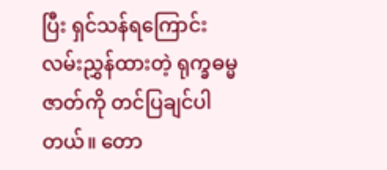ပြီး ရှင်သန်ရကြောင်း လမ်းညွှန်ထားတဲ့ ရုက္ခဓမ္မဇာတ်ကို တင်ပြချင်ပါတယ်။ တော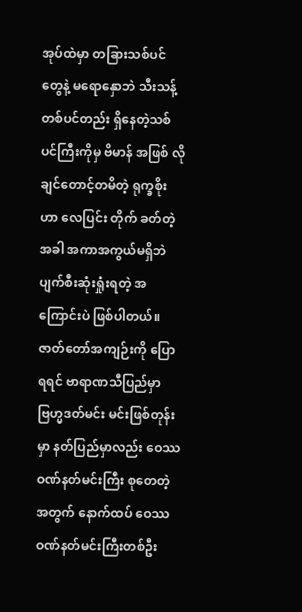အုပ်ထဲမှာ တခြားသစ်ပင်တွေနဲ့ မရောနှောဘဲ သီးသန့်တစ်ပင်တည်း ရှိနေတဲ့သစ်ပင်ကြီးကိုမှ ဗိမာန် အဖြစ် လိုချင်တောင့်တမိတဲ့ ရုက္ခစိုးဟာ လေပြင်း တိုက် ခတ်တဲ့အခါ အကာအကွယ်မရှိဘဲ ပျက်စီးဆုံးရှုံးရတဲ့ အကြောင်းပဲ ဖြစ်ပါတယ်။
ဇာတ်တော်အကျဉ်းကို ပြောရရင် ဗာရာဏသီပြည်မှာ ဗြဟ္မဒတ်မင်း မင်းဖြစ်တုန်းမှာ နတ်ပြည်မှာလည်း ဝေဿဝဏ်နတ်မင်းကြီး စုတေတဲ့အတွက် နောက်ထပ် ဝေဿဝဏ်နတ်မင်းကြီးတစ်ဦး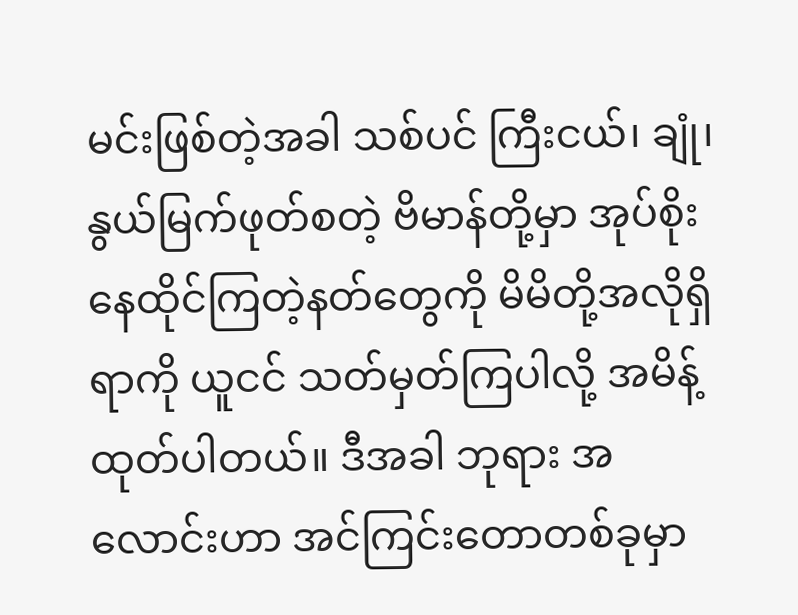မင်းဖြစ်တဲ့အခါ သစ်ပင် ကြီးငယ်၊ ချုံ၊ နွယ်မြက်ဖုတ်စတဲ့ ဗိမာန်တို့မှာ အုပ်စိုး နေထိုင်ကြတဲ့နတ်တွေကို မိမိတို့အလိုရှိရာကို ယူငင် သတ်မှတ်ကြပါလို့ အမိန့်ထုတ်ပါတယ်။ ဒီအခါ ဘုရား အလောင်းဟာ အင်ကြင်းတောတစ်ခုမှာ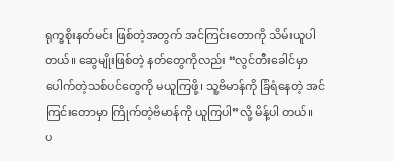ရုက္ခစိုးနတ်မင်း ဖြစ်တဲ့အတွက် အင်ကြင်းတောကို သိမ်းယူပါတယ်။ ဆွေမျိုးဖြစ်တဲ့ နတ်တွေကိုလည်း “လွင်တီးခေါင်မှာ ပေါက်တဲ့သစ်ပင်တွေကို မယူကြဖို့၊ သူ့ဗိမာန်ကို ခြံရံနေတဲ့ အင်ကြင်းတောမှာ ကြိုက်တဲ့ဗိမာန်ကို ယူကြပါ”လို့ မိန့်ပါ တယ်။
ပ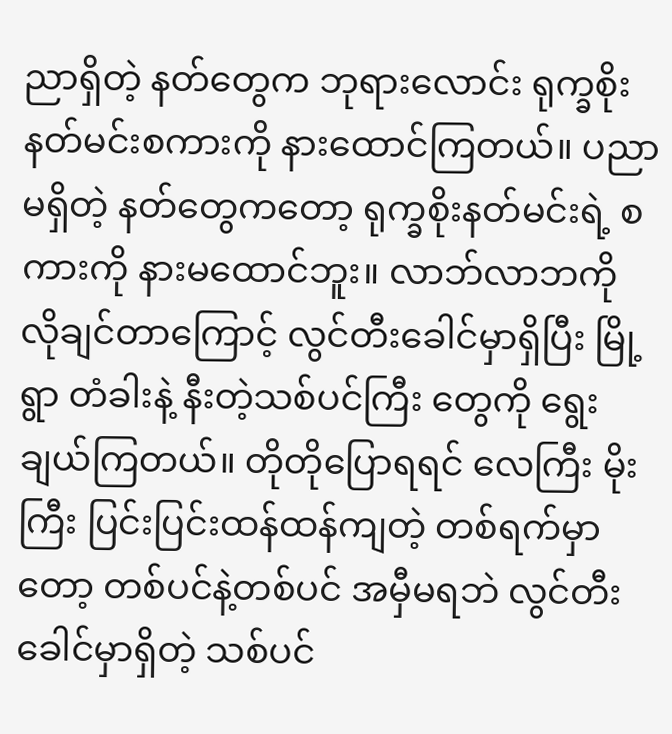ညာရှိတဲ့ နတ်တွေက ဘုရားလောင်း ရုက္ခစိုး နတ်မင်းစကားကို နားထောင်ကြတယ်။ ပညာမရှိတဲ့ နတ်တွေကတော့ ရုက္ခစိုးနတ်မင်းရဲ့ စကားကို နားမထောင်ဘူး။ လာဘ်လာဘကို လိုချင်တာကြောင့် လွင်တီးခေါင်မှာရှိပြီး မြို့ရွာ တံခါးနဲ့ နီးတဲ့သစ်ပင်ကြီး တွေကို ရွေးချယ်ကြတယ်။ တိုတိုပြောရရင် လေကြီး မိုးကြီး ပြင်းပြင်းထန်ထန်ကျတဲ့ တစ်ရက်မှာတော့ တစ်ပင်နဲ့တစ်ပင် အမှီမရဘဲ လွင်တီးခေါင်မှာရှိတဲ့ သစ်ပင်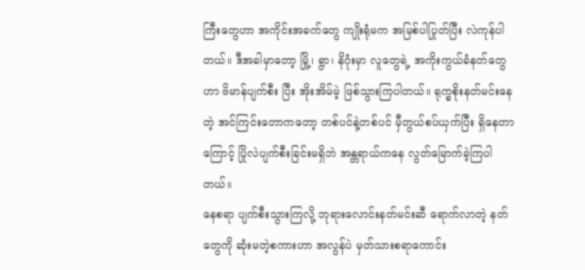ကြီးတွေဟာ အကိုင်းအခက်တွေ ကျိုးရုံမက အမြစ်ပါပြုတ်ပြီး လဲကုန်ပါတယ်။ ဒီအခါမှာတော့ မြို့၊ ရွာ၊ နိဂုံးမှာ လူတွေရဲ့ အကိုးကွယ်ခံနတ်တွေဟာ ဗိမာန်ပျက်စီး ပြီး အိုးအိမ်မဲ့ ဖြစ်သွားကြပါတယ်။ ရုက္ခစိုးနတ်မင်းနေတဲ့ အင်ကြင်းတောကတော့ တစ်ပင်နဲ့တစ်ပင် မှီတွယ်စပ်ယှက်ပြီး ရှိနေတာကြောင့် ပြိုလဲပျက်စီးခြင်းမရှိဘဲ အန္တရာယ်ကနေ လွတ်မြောက်ခဲ့ကြပါတယ်။
နေစရာ ပျက်စီးသွားကြလို့ ဘုရားလောင်းနတ်မင်းဆီ ရောက်လာတဲ့ နတ်တွေကို ဆုံးမတဲ့စကားဟာ အလွန်ပဲ မှတ်သားစရာကောင်း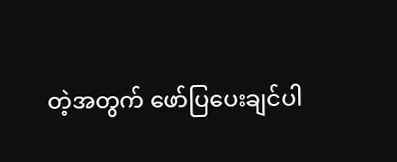တဲ့အတွက် ဖော်ပြပေးချင်ပါ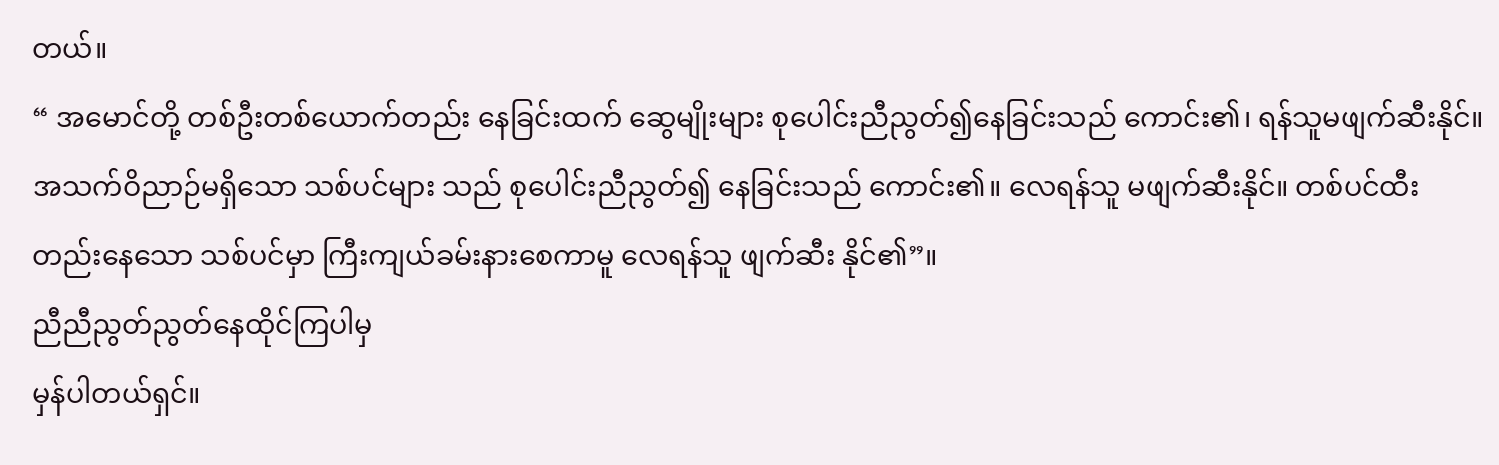တယ်။
“ အမောင်တို့ တစ်ဦးတစ်ယောက်တည်း နေခြင်းထက် ဆွေမျိုးများ စုပေါင်းညီညွတ်၍နေခြင်းသည် ကောင်း၏၊ ရန်သူမဖျက်ဆီးနိုင်။ အသက်ဝိညာဉ်မရှိသော သစ်ပင်များ သည် စုပေါင်းညီညွတ်၍ နေခြင်းသည် ကောင်း၏။ လေရန်သူ မဖျက်ဆီးနိုင်။ တစ်ပင်ထီး တည်းနေသော သစ်ပင်မှာ ကြီးကျယ်ခမ်းနားစေကာမူ လေရန်သူ ဖျက်ဆီး နိုင်၏”။
ညီညီညွတ်ညွတ်နေထိုင်ကြပါမှ
မှန်ပါတယ်ရှင်။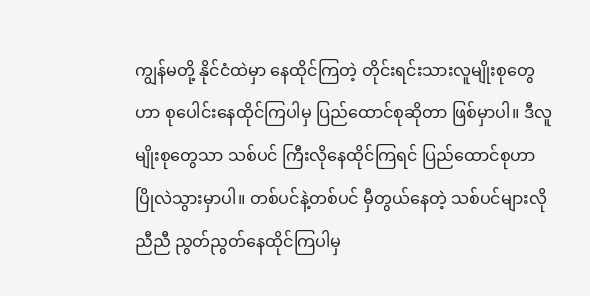ကျွန်မတို့ နိုင်ငံထဲမှာ နေထိုင်ကြတဲ့ တိုင်းရင်းသားလူမျိုးစုတွေဟာ စုပေါင်းနေထိုင်ကြပါမှ ပြည်ထောင်စုဆိုတာ ဖြစ်မှာပါ။ ဒီလူမျိုးစုတွေသာ သစ်ပင် ကြီးလိုနေထိုင်ကြရင် ပြည်ထောင်စုဟာ ပြိုလဲသွားမှာပါ။ တစ်ပင်နဲ့တစ်ပင် မှီတွယ်နေတဲ့ သစ်ပင်များလို ညီညီ ညွတ်ညွတ်နေထိုင်ကြပါမှ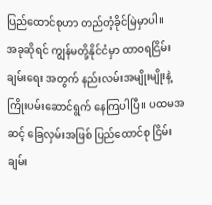ပြည်ထောင်စုဟာ တည်တံ့ခိုင်မြဲမှာပါ။
အခုဆိုရင် ကျွန်မတို့နိုင်ငံမှာ ထာ၀ရငြိမ်းချမ်းရေး အတွက် နည်းလမ်းအမျိုးမျိုးနဲ့ ကြိုးပမ်းဆောင်ရွက် နေကြပါပြီ။ ပထမအဆင့် ခြေလှမ်းအဖြစ် ပြည်ထောင်စု ငြိမ်းချမ်း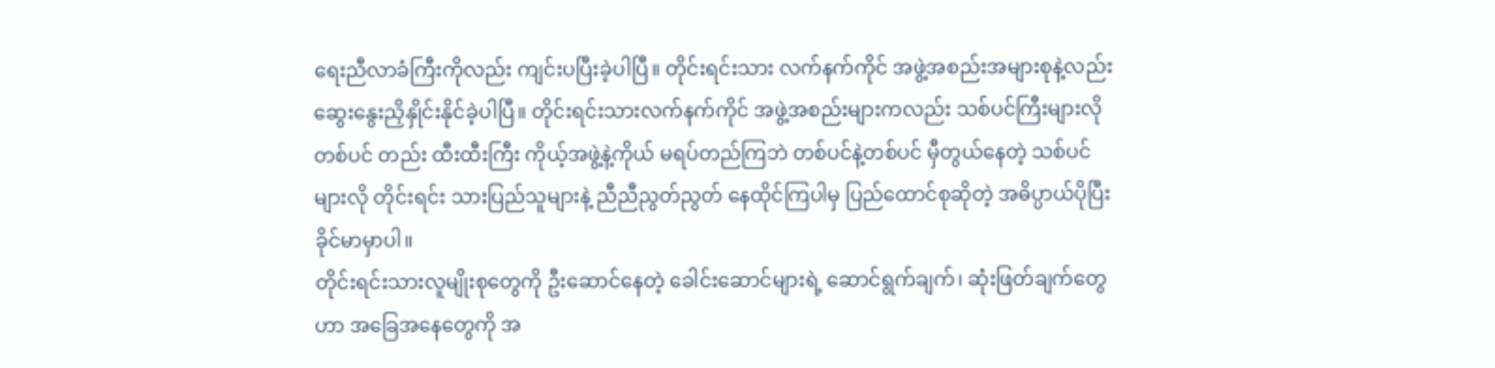ရေးညီလာခံကြီးကိုလည်း ကျင်းပပြီးခဲ့ပါပြီ။ တိုင်းရင်းသား လက်နက်ကိုင် အဖွဲ့အစည်းအများစုနဲ့လည်း ဆွေးနွေးညှိနှိုင်းနိုင်ခဲ့ပါပြီ။ တိုင်းရင်းသားလက်နက်ကိုင် အဖွဲ့အစည်းများကလည်း သစ်ပင်ကြီးများလို တစ်ပင် တည်း ထီးထီးကြီး ကိုယ့်အဖွဲ့နဲ့ကိုယ် မရပ်တည်ကြဘဲ တစ်ပင်နဲ့တစ်ပင် မှီတွယ်နေတဲ့ သစ်ပင်များလို တိုင်းရင်း သားပြည်သူများနဲ့ ညီညီညွတ်ညွတ် နေထိုင်ကြပါမှ ပြည်ထောင်စုဆိုတဲ့ အဓိပ္ပာယ်ပိုပြီး ခိုင်မာမှာပါ။
တိုင်းရင်းသားလူမျိုးစုတွေကို ဦးဆောင်နေတဲ့ ခေါင်းဆောင်များရဲ့ ဆောင်ရွက်ချက်၊ ဆုံးဖြတ်ချက်တွေဟာ အခြေအနေတွေကို အ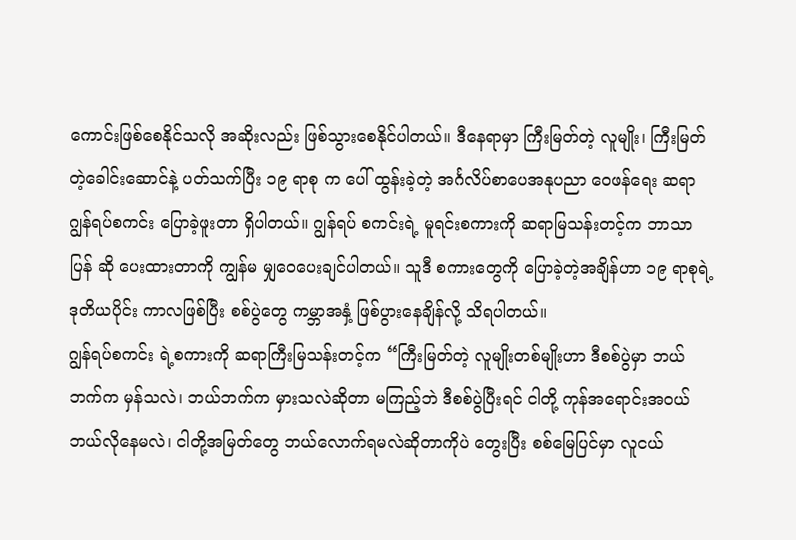ကောင်းဖြစ်စေနိုင်သလို အဆိုးလည်း ဖြစ်သွားစေနိုင်ပါတယ်။ ဒီနေရာမှာ ကြီးမြတ်တဲ့ လူမျိုး၊ ကြီးမြတ်တဲ့ခေါင်းဆောင်နဲ့ ပတ်သက်ပြီး ၁၉ ရာစု က ပေါ် ထွန်းခဲ့တဲ့ အင်္ဂလိပ်စာပေအနုပညာ ဝေဖန်ရေး ဆရာ ဂျွန်ရပ်စကင်း ပြောခဲ့ဖူးတာ ရှိပါတယ်။ ဂျွန်ရပ် စကင်းရဲ့ မူရင်းစကားကို ဆရာမြသန်းတင့်က ဘာသာပြန် ဆို ပေးထားတာကို ကျွန်မ မျှဝေပေးချင်ပါတယ်။ သူဒီ စကားတွေကို ပြောခဲ့တဲ့အချိန်ဟာ ၁၉ ရာစုရဲ့ ဒုတိယပိုင်း ကာလဖြစ်ပြီး စစ်ပွဲတွေ ကမ္ဘာအနှံ့ ဖြစ်ပွားနေချိန်လို့ သိရပါတယ်။
ဂျွန်ရပ်စကင်း ရဲ့စကားကို ဆရာကြီးမြသန်းတင့်က “ကြီးမြတ်တဲ့ လူမျိုးတစ်မျိုးဟာ ဒီစစ်ပွဲမှာ ဘယ်ဘက်က မှန်သလဲ၊ ဘယ်ဘက်က မှားသလဲဆိုတာ မကြည့်ဘဲ ဒီစစ်ပွဲပြီးရင် ငါတို့ ကုန်အရောင်းအဝယ် ဘယ်လိုနေမလဲ၊ ငါတို့အမြတ်တွေ ဘယ်လောက်ရမလဲဆိုတာကိုပဲ တွေးပြီး စစ်မြေပြင်မှာ လူငယ်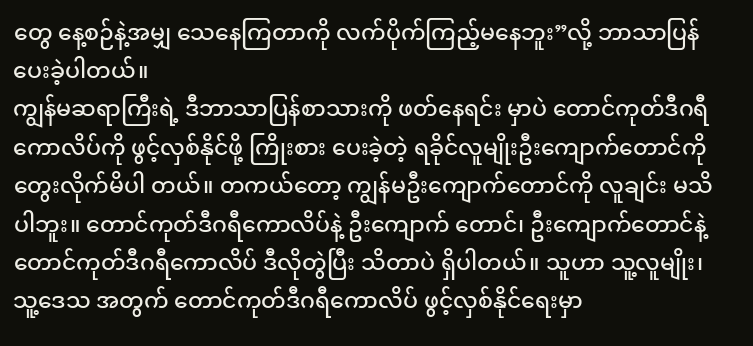တွေ နေ့စဉ်နဲ့အမျှ သေနေကြတာကို လက်ပိုက်ကြည့်မနေဘူး”လို့ ဘာသာပြန်ပေးခဲ့ပါတယ်။
ကျွန်မဆရာကြီးရဲ့ ဒီဘာသာပြန်စာသားကို ဖတ်နေရင်း မှာပဲ တောင်ကုတ်ဒီဂရီကောလိပ်ကို ဖွင့်လှစ်နိုင်ဖို့ ကြိုးစား ပေးခဲ့တဲ့ ရခိုင်လူမျိုးဦးကျောက်တောင်ကို တွေးလိုက်မိပါ တယ်။ တကယ်တော့ ကျွန်မဦးကျောက်တောင်ကို လူချင်း မသိပါဘူး။ တောင်ကုတ်ဒီဂရီကောလိပ်နဲ့ ဦးကျောက် တောင်၊ ဦးကျောက်တောင်နဲ့ တောင်ကုတ်ဒီဂရီကောလိပ် ဒီလိုတွဲပြီး သိတာပဲ ရှိပါတယ်။ သူဟာ သူ့လူမျိုး၊ သူ့ဒေသ အတွက် တောင်ကုတ်ဒီဂရီကောလိပ် ဖွင့်လှစ်နိုင်ရေးမှာ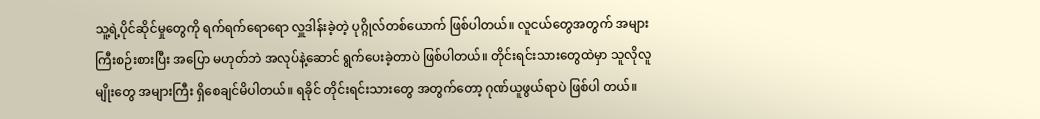သူ့ရဲ့ပိုင်ဆိုင်မှုတွေကို ရက်ရက်ရောရော လှူဒါန်းခဲ့တဲ့ ပုဂ္ဂိုလ်တစ်ယောက် ဖြစ်ပါတယ်။ လူငယ်တွေအတွက် အများကြီးစဉ်းစားပြီး အပြော မဟုတ်ဘဲ အလုပ်နဲ့ဆောင် ရွက်ပေးခဲ့တာပဲ ဖြစ်ပါတယ်။ တိုင်းရင်းသားတွေထဲမှာ သူလိုလူမျိုးတွေ အများကြီး ရှိစေချင်မိပါတယ်။ ရခိုင် တိုင်းရင်းသားတွေ အတွက်တော့ ဂုဏ်ယူဖွယ်ရာပဲ ဖြစ်ပါ တယ်။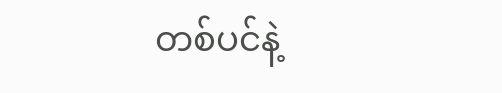တစ်ပင်နဲ့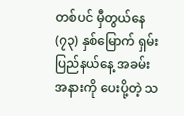တစ်ပင် မှီတွယ်နေ
(၇၃) နှစ်မြောက် ရှမ်းပြည်နယ်နေ့ အခမ်းအနားကို ပေးပို့တဲ့ သ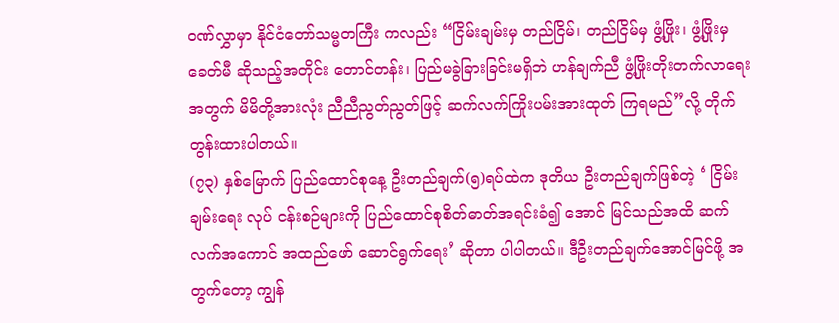ဝဏ်လွှာမှာ နိုင်ငံတော်သမ္မတကြီး ကလည်း “ငြိမ်းချမ်းမှ တည်ငြိမ်၊ တည်ငြိမ်မှ ဖွံ့ဖြိုး၊ ဖွံ့ဖြိုးမှ ခေတ်မီ ဆိုသည့်အတိုင်း တောင်တန်း၊ ပြည်မခွဲခြားခြင်းမရှိဘဲ ဟန်ချက်ညီ ဖွံ့ဖြိုးတိုးတက်လာရေးအတွက် မိမိတို့အားလုံး ညီညီညွတ်ညွတ်ဖြင့် ဆက်လက်ကြိုးပမ်းအားထုတ် ကြရမည်”လို့ တိုက်တွန်းထားပါတယ်။
(၇၃) နှစ်မြောက် ပြည်ထောင်စုနေ့ ဦးတည်ချက်(၅)ရပ်ထဲက ဒုတိယ ဦးတည်ချက်ဖြစ်တဲ့ ‘ ငြိမ်းချမ်းရေး လုပ် ငန်းစဉ်များကို ပြည်ထောင်စုစိတ်ဓာတ်အရင်းခံ၍ အောင် မြင်သည်အထိ ဆက်လက်အကောင် အထည်ဖော် ဆောင်ရွက်ရေး’ ဆိုတာ ပါပါတယ်။ ဒီဦးတည်ချက်အောင်မြင်ဖို့ အတွက်တော့ ကျွန်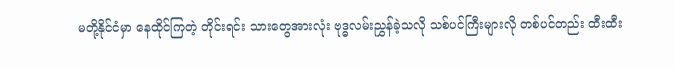မတို့နိုင်ငံမှာ နေထိုင်ကြတဲ့ တိုင်းရင်း သားတွေအားလုံး ဗုဒ္ဓလမ်းညွှန်ခဲ့သလို သစ်ပင်ကြီးများလို တစ်ပင်တည်း ထီးထီး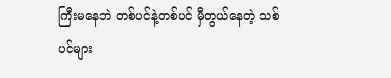ကြီးမနေဘဲ တစ်ပင်နဲ့တစ်ပင် မှီတွယ်နေတဲ့ သစ်ပင်များ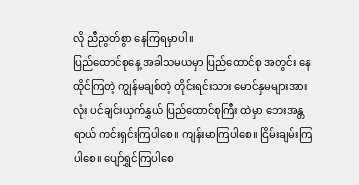လို ညီညွတ်စွာ နေကြရမှာပါ။
ပြည်ထောင်စုနေ့ အခါသမယမှာ ပြည်ထောင်စု အတွင်း နေထိုင်ကြတဲ့ ကျွန်မချစ်တဲ့ တိုင်းရင်းသား မောင်နှမများအားလုံး ပင်ချင်းယှက်နွှယ် ပြည်ထောင်စုကြီး ထဲမှာ ဘေးအန္တရာယ် ကင်းရှင်းကြပါစေ။ ကျန်းမာကြပါစေ။ ငြိမ်းချမ်းကြပါစေ။ ပျော်ရွှင်ကြပါစေ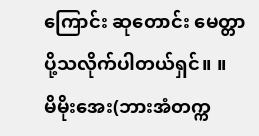ကြောင်း ဆုတောင်း မေတ္တာပို့သလိုက်ပါတယ်ရှင်။ ။
မိမိုးအေး(ဘားအံတက္က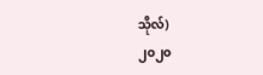သိုလ်)
၂၀၂၀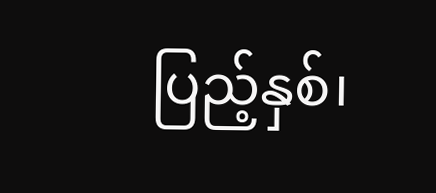ပြည့်နှစ်၊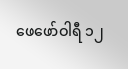ဖေဖော်ဝါရီ ၁၂